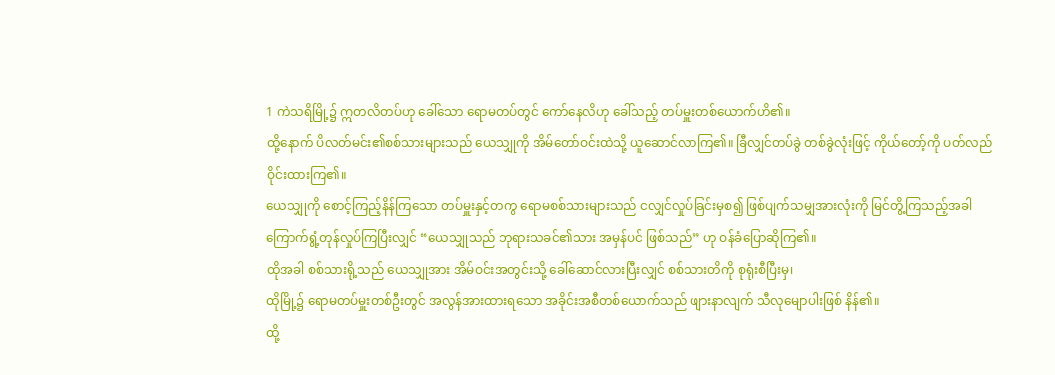1 ကဲသရိမြို့၌ ဣတလိတပ်ဟု ခေါ်သော ရောမတပ်တွင် ကော်နေလိဟု ခေါ်သည့် တပ်မှူးတစ်ယောက်ဟိ၏။
ထို့နောက် ပိလတ်မင်း၏စစ်သားများသည် ယေသျှုကို အိမ်တော်ဝင်းထဲသို့ ယူဆောင်လာကြ၏။ ခြီလျှင်တပ်ခွဲ တစ်ခွဲလုံးဖြင့် ကိုယ်တော့်ကို ပတ်လည်ဝိုင်းထားကြ၏။
ယေသျှုကို စောင့်ကြည့်နိန်ကြသော တပ်မှူးနှင့်တကွ ရောမစစ်သားများသည် ငလျှင်လှုပ်ခြင်းမှစ၍ ဖြစ်ပျက်သမျှအားလုံးကို မြင်တွိ့ကြသည့်အခါ ကြောက်ရွံ့တုန်လှုပ်ကြပြီးလျှင် “ယေသျှုသည် ဘုရားသခင်၏သား အမှန်ပင် ဖြစ်သည်” ဟု ဝန်ခံပြောဆိုကြ၏။
ထိုအခါ စစ်သားရို့သည် ယေသျှုအား အိမ်ဝင်းအတွင်းသို့ ခေါ်ဆောင်လားပြီးလျှင် စစ်သားတိကို စုရုံးစီပြီးမှ၊
ထိုမြို့၌ ရောမတပ်မှူးတစ်ဦးတွင် အလွန်အားထားရသော အခိုင်းအစီတစ်ယောက်သည် ဖျားနာလျက် သီလုမျောပါးဖြစ် နိန်၏။
ထို့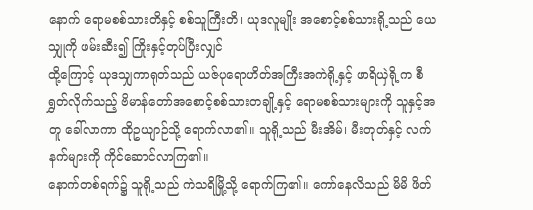နောက် ရောမစစ်သားတိနှင့် စစ်သူကြီးတိ၊ ယုဒလူမျိုး အစောင့်စစ်သားရို့သည် ယေသျှုကို ဖမ်းဆီး၍ ကြိုးနှင့်တုပ်ပြီးလျှင်
ထို့ကြောင့် ယုဒသျှကာရုတ်သည် ယဇ်ပုရောဟိတ်အကြီးအကဲရို့နှင့် ဖာရိယှဲရို့က စီရွှတ်လိုက်သည့် ဗိမာန်တော်အစောင့်စစ်သားတချို့နှင့် ရောမစစ်သားများကို သူနှင့်အတူ ခေါ်လာကာ ထိုဥယျာဉ်သို့ ရောက်လာ၏။ သူရို့သည် မီးအိမ်၊ မီးတုတ်နှင့် လက်နက်များကို ကိုင်ဆောင်လာကြ၏။
နောက်တစ်ရက်၌ သူရို့သည် ကဲသရိမြို့သို့ ရောက်ကြ၏။ ကော်နေလိသည် မိမိ ဖိတ်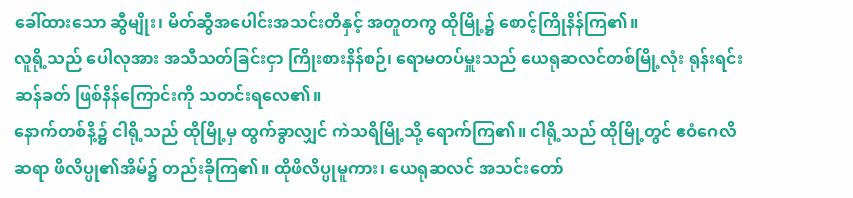ခေါ်ထားသော ဆွီမျိုး၊ မိတ်ဆွီအပေါင်းအသင်းတိနှင့် အတူတကွ ထိုမြို့၌ စောင့်ကြိုနိန်ကြ၏။
လူရို့သည် ပေါလုအား အသီသတ်ခြင်းငှာ ကြိုးစားနိန်စဉ်၊ ရောမတပ်မှူးသည် ယေရုဆလင်တစ်မြို့လုံး ရုန်းရင်းဆန်ခတ် ဖြစ်နိန်ကြောင်းကို သတင်းရလေ၏။
နောက်တစ်နိ့၌ ငါရို့သည် ထိုမြို့မှ ထွက်ခွာလျှင် ကဲသရိမြို့သို့ ရောက်ကြ၏။ ငါရို့သည် ထိုမြို့တွင် ဧဝံဂေလိဆရာ ဖိလိပ္ပု၏အိမ်၌ တည်းခိုကြ၏။ ထိုဖိလိပ္ပုမူကား၊ ယေရုဆလင် အသင်းတော်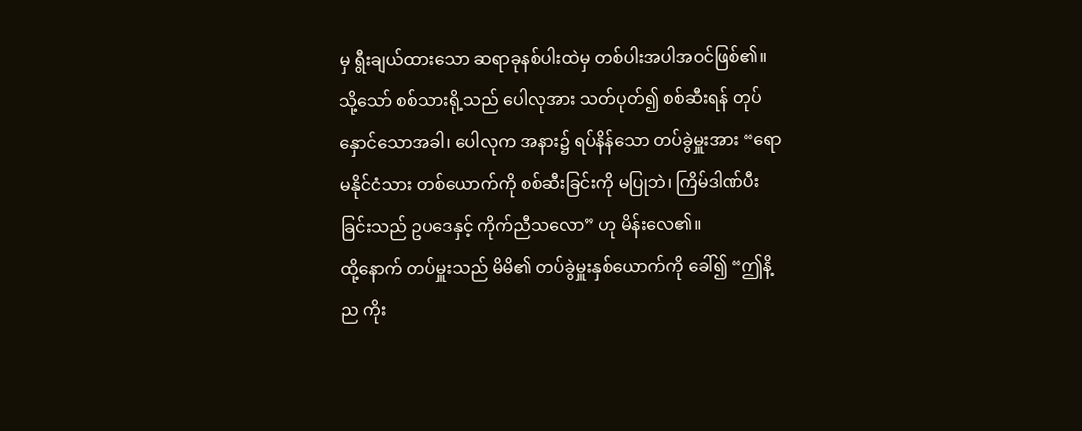မှ ရွီးချယ်ထားသော ဆရာခုနစ်ပါးထဲမှ တစ်ပါးအပါအဝင်ဖြစ်၏။
သို့သော် စစ်သားရို့သည် ပေါလုအား သတ်ပုတ်၍ စစ်ဆီးရန် တုပ်နှောင်သောအခါ၊ ပေါလုက အနား၌ ရပ်နိန်သော တပ်ခွဲမှူးအား “ရောမနိုင်ငံသား တစ်ယောက်ကို စစ်ဆီးခြင်းကို မပြုဘဲ၊ ကြိမ်ဒါဏ်ပီးခြင်းသည် ဥပဒေနှင့် ကိုက်ညီသလော” ဟု မိန်းလေ၏။
ထို့နောက် တပ်မှူးသည် မိမိ၏ တပ်ခွဲမှူးနှစ်ယောက်ကို ခေါ်၍ “ဤနိ့ည ကိုး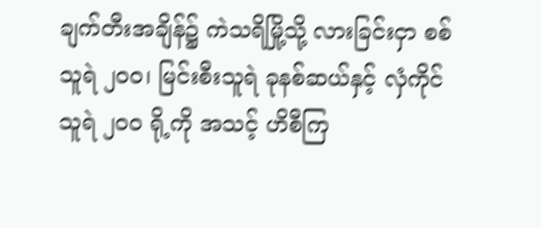ချက်တီးအချိန်၌ ကဲသရိမြို့သို့ လားခြင်းငှာ စစ်သူရဲ ၂၀၀၊ မြင်းစီးသူရဲ ခုနစ်ဆယ်နှင့် လှံကိုင်သူရဲ ၂၀၀ ရို့ကို အသင့် ဟိစီကြ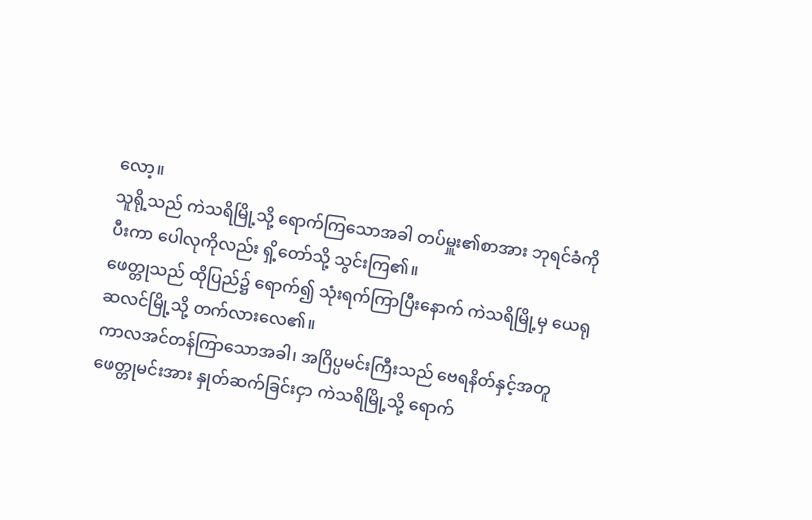လော့။
သူရို့သည် ကဲသရိမြို့သို့ ရောက်ကြသောအခါ တပ်မှူး၏စာအား ဘုရင်ခံကို ပီးကာ ပေါလုကိုလည်း ရှိ့တော်သို့ သွင်းကြ၏။
ဖေတ္တုသည် ထိုပြည်၌ ရောက်၍ သုံးရက်ကြာပြီးနောက် ကဲသရိမြို့မှ ယေရုဆလင်မြို့သို့ တက်လားလေ၏။
ကာလအင်တန်ကြာသောအခါ၊ အဂြိပ္ပမင်းကြီးသည် ဗေရနိတ်နှင့်အတူ ဖေတ္တုမင်းအား နှုတ်ဆက်ခြင်းငှာ ကဲသရိမြို့သို့ ရောက်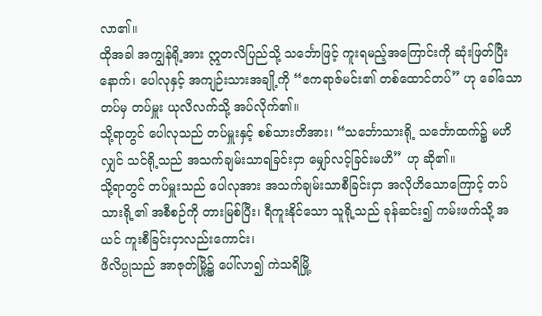လာ၏။
ထိုအခါ အကျွန်ရို့အား ဣတလိပြည်သို့ သင်္ဘောဖြင့် ကူးရမည့်အကြောင်းကို ဆုံးဖြတ်ပြီးနောက်၊ ပေါလုနှင့် အကျဉ်းသားအချို့ကို “ဧကရာဇ်မင်း၏ တစ်ထောင်တပ်” ဟု ခေါ်သော တပ်မှ တပ်မှူး ယုလိလက်သို့ အပ်လိုက်၏။
သို့ရာတွင် ပေါလုသည် တပ်မှူးနှင့် စစ်သားတိအား၊ “သင်္ဘောသားရို့ သင်္ဘောထက်၌ မဟိလျှင် သင်ရို့သည် အသက်ချမ်းသာရခြင်းငှာ မျှော်လင့်ခြင်းမဟိ” ဟု ဆို၏။
သို့ရာတွင် တပ်မှူးသည် ပေါလုအား အသက်ချမ်းသာစီခြင်းငှာ အလိုဟိသောကြောင့် တပ်သားရို့၏ အစီစဉ်ကို တားမြစ်ပြီး၊ ရီကူးနိုင်သော သူရို့သည် ခုန်ဆင်း၍ ကမ်းဖက်သို့ အယင် ကူးစီခြင်းငှာလည်းကောင်း၊
ဖိလိပ္ပုသည် အာဇုတ်မြို့၌ ပေါ်လာ၍ ကဲသရိမြို့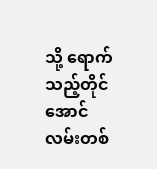သို့ ရောက်သည့်တိုင်အောင် လမ်းတစ်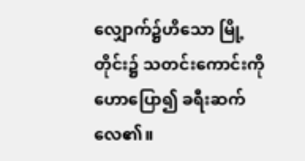လျှောက်၌ဟိသော မြို့တိုင်း၌ သတင်းကောင်းကို ဟောပြော၍ ခရီးဆက်လေ၏။